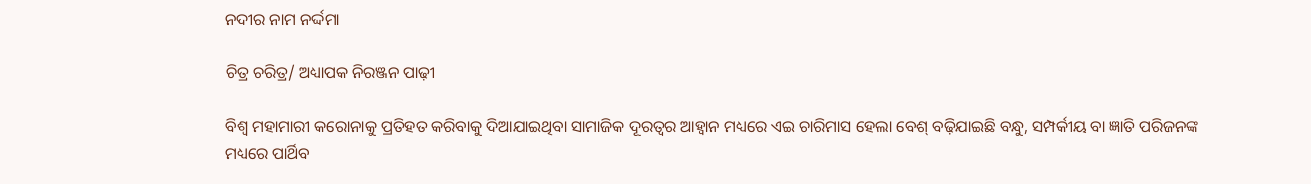ନଦୀର ନାମ ନର୍ଦ୍ଦମା

ଚିତ୍ର ଚରିତ୍ର/ ଅଧ୍ୟାପକ ନିରଞ୍ଜନ ପାଢ଼ୀ

ବିଶ୍ୱ ମହାମାରୀ କରୋନାକୁ ପ୍ରତିହତ କରିବାକୁ ଦିଆଯାଇଥିବା ସାମାଜିକ ଦୂରତ୍ୱର ଆହ୍ବାନ ମଧ୍ୟରେ ଏଇ ଚାରିମାସ ହେଲା ବେଶ୍‌ ବଢ଼ିଯାଇଛି ବନ୍ଧୁ, ସମ୍ପର୍କୀୟ ବା ଜ୍ଞାତି ପରିଜନଙ୍କ ମଧ୍ୟରେ ପାର୍ଥିବ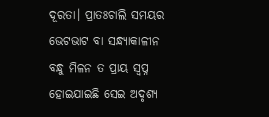ଦୂରତା। ପ୍ରାତଃଚାଲି ସମୟର ଭେଟଭାଟ ବା ସନ୍ଧ୍ୟାକାଳୀନ ବନ୍ଧୁ ମିଳନ ତ ପ୍ରାୟ ସ୍ବପ୍ନ ହୋଇଯାଇଛି ସେଇ ଅଦୃଶ୍ୟ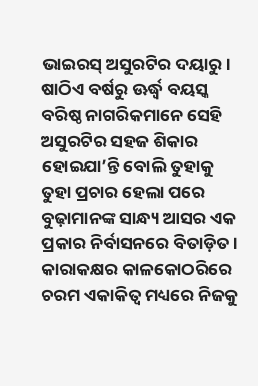ଭାଇରସ୍‌ ଅସୁରଟିର ଦୟାରୁ। ଷାଠିଏ ବର୍ଷରୁ ଊର୍ଦ୍ଧ୍ୱ ବୟସ୍କ ବରିଷ୍ଠ ନାଗରିକମାନେ ସେହି ଅସୁରଟିର ସହଜ ଶିକାର ହୋଇଯା’ନ୍ତି ବୋଲି ତୁହାକୁ ତୁହା ପ୍ରଚାର ହେଲା ପରେ ବୁଢ଼ାମାନଙ୍କ ସାନ୍ଧ୍ୟ ଆସର ଏକ ପ୍ରକାର ନିର୍ବାସନରେ ବିତାଡ଼ିତ। କାରାକକ୍ଷର କାଳକୋଠରିରେ ଚରମ ଏକାକିତ୍ୱ ମଧ୍ୟରେ ନିଜକୁ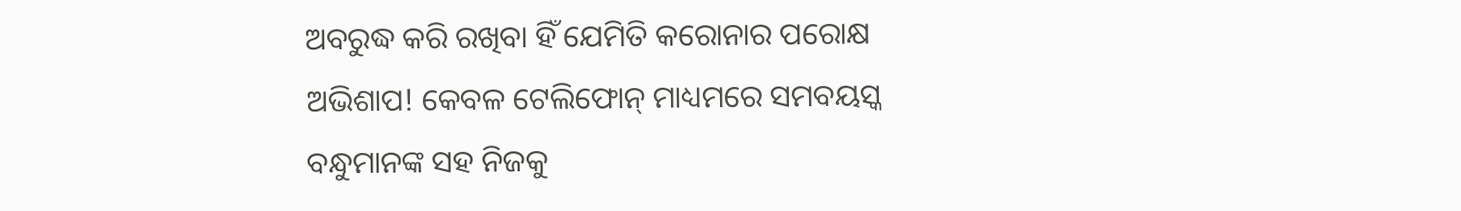ଅବରୁଦ୍ଧ କରି ରଖିବା ହିଁ ଯେମିତି କରୋନାର ପରୋକ୍ଷ ଅଭିଶାପ! କେବଳ ଟେଲିଫୋନ୍‌ ମାଧ୍ୟମରେ ସମବୟସ୍କ ବନ୍ଧୁମାନଙ୍କ ସହ ନିଜକୁ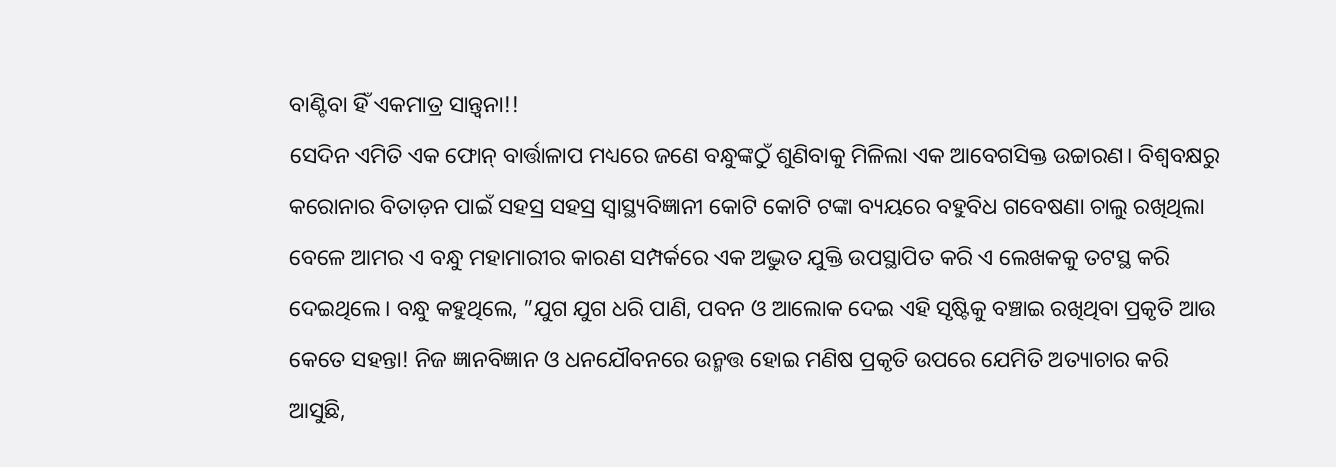ବାଣ୍ଟିବା ହିଁ ଏକମାତ୍ର ସାନ୍ତ୍ୱନା!!
ସେଦିନ ଏମିତି ଏକ ଫୋନ୍‌ ବାର୍ତ୍ତାଳାପ ମଧ୍ୟରେ ଜଣେ ବନ୍ଧୁଙ୍କଠୁଁ ଶୁଣିବାକୁ ମିଳିଲା ଏକ ଆବେଗସିକ୍ତ ଉଚ୍ଚାରଣ। ବିଶ୍ୱବକ୍ଷରୁ କରୋନାର ବିତାଡ଼ନ ପାଇଁ ସହସ୍ର ସହସ୍ର ସ୍ବାସ୍ଥ୍ୟବିଜ୍ଞାନୀ କୋଟି କୋଟି ଟଙ୍କା ବ୍ୟୟରେ ବହୁବିଧ ଗବେଷଣା ଚାଲୁ ରଖିଥିଲା ବେଳେ ଆମର ଏ ବନ୍ଧୁ ମହାମାରୀର କାରଣ ସମ୍ପର୍କରେ ଏକ ଅଦ୍ଭୁତ ଯୁକ୍ତି ଉପସ୍ଥାପିତ କରି ଏ ଲେଖକକୁ ତଟସ୍ଥ କରି ଦେଇଥିଲେ। ବନ୍ଧୁ କହୁଥିଲେ, ”ଯୁଗ ଯୁଗ ଧରି ପାଣି, ପବନ ଓ ଆଲୋକ ଦେଇ ଏହି ସୃଷ୍ଟିକୁ ବଞ୍ଚାଇ ରଖିଥିବା ପ୍ରକୃତି ଆଉ କେତେ ସହନ୍ତା! ନିଜ ଜ୍ଞାନବିଜ୍ଞାନ ଓ ଧନଯୌବନରେ ଉନ୍ମତ୍ତ ହୋଇ ମଣିଷ ପ୍ରକୃତି ଉପରେ ଯେମିତି ଅତ୍ୟାଚାର କରି ଆସୁଛି,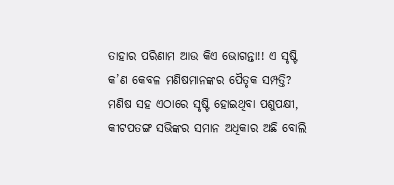ତାହାର ପରିଣାମ ଆଉ କିଏ ଭୋଗନ୍ତା!! ଏ ସୃଷ୍ଟି କ’ଣ କେବଳ ମଣିଷମାନଙ୍କର ପୈତୃକ ସମ୍ପତ୍ତି? ମଣିଷ ସହ ଏଠାରେ ସୃଷ୍ଟି ହୋଇଥିବା ପଶୁପକ୍ଷୀ, କୀଟପତଙ୍ଗ ସଭିଙ୍କର ସମାନ ଅଧିକାର ଅଛି ବୋଲି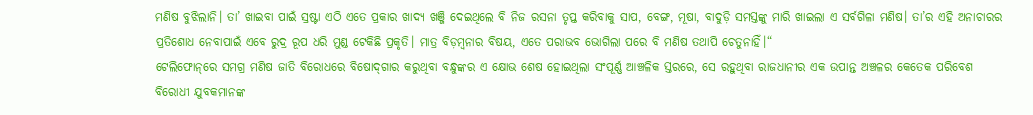ମଣିଷ ବୁଝିଲାନି। ତା’ ଖାଇବା ପାଇଁ ସ୍ରଷ୍ଟା ଏଠି ଏତେ ପ୍ରକାର ଖାଦ୍ୟ ଖଞ୍ଜି ଦେଇଥିଲେ ବି ନିଜ ରସନା ତୃପ୍ତ କରିବାକୁ ସାପ, ବେଙ୍ଗ, ମୂଷା, ବାଦୁଡ଼ି ସମସ୍ତଙ୍କୁ ମାରି ଖାଇଲା ଏ ସର୍ବଗିଳା ମଣିଷ। ତା’ର ଏହି ଅନାଚାରର ପ୍ରତିଶୋଧ ନେବାପାଇଁ ଏବେ ରୁଦ୍ର ରୂପ ଧରି ମୁଣ୍ଡ ଟେକିଛି ପ୍ରକୃତି। ମାତ୍ର ବିଡ଼ମ୍ବନାର ବିଷୟ, ଏତେ ପରାଭବ ଭୋଗିଲା ପରେ ବି ମଣିଷ ତଥାପି ଚେତୁନାହିଁ।“
ଟେଲିଫୋନ୍‌ରେ ସମଗ୍ର ମଣିଷ ଜାତି ବିରୋଧରେ ବିଷୋଦ୍‌ଗାର କରୁଥିବା ବନ୍ଧୁଙ୍କର ଏ କ୍ଷୋଭ ଶେଷ ହୋଇଥିଲା ସଂପୂର୍ଣ୍ଣ ଆଞ୍ଚଳିକ ସ୍ତରରେ, ସେ ରହୁଥିବା ରାଜଧାନୀର ଏକ ଉପାନ୍ତ ଅଞ୍ଚଳର କେତେକ ପରିବେଶ ବିରୋଧୀ ଯୁବକମାନଙ୍କ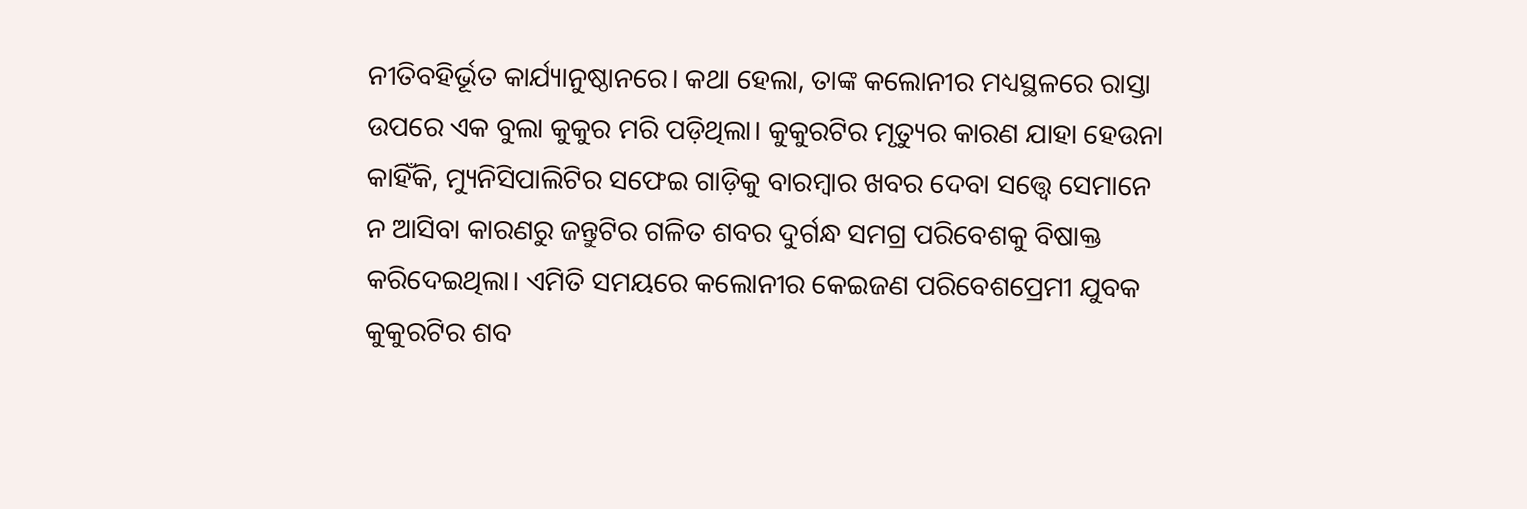ନୀତିବହିର୍ଭୂତ କାର୍ଯ୍ୟାନୁଷ୍ଠାନରେ। କଥା ହେଲା, ତାଙ୍କ କଲୋନୀର ମଧ୍ୟସ୍ଥଳରେ ରାସ୍ତା ଉପରେ ଏକ ବୁଲା କୁକୁର ମରି ପଡ଼ିଥିଲା। କୁକୁରଟିର ମୃତ୍ୟୁର କାରଣ ଯାହା ହେଉନା କାହିଁକି, ମ୍ୟୁନିସିପାଲିଟିର ସଫେଇ ଗାଡ଼ିକୁ ବାରମ୍ବାର ଖବର ଦେବା ସତ୍ତ୍ୱେ ସେମାନେ ନ ଆସିବା କାରଣରୁ ଜନ୍ତୁଟିର ଗଳିତ ଶବର ଦୁର୍ଗନ୍ଧ ସମଗ୍ର ପରିବେଶକୁ ବିଷାକ୍ତ କରିଦେଇଥିଲା। ଏମିତି ସମୟରେ କଲୋନୀର କେଇଜଣ ପରିବେଶପ୍ରେମୀ ଯୁବକ କୁକୁରଟିର ଶବ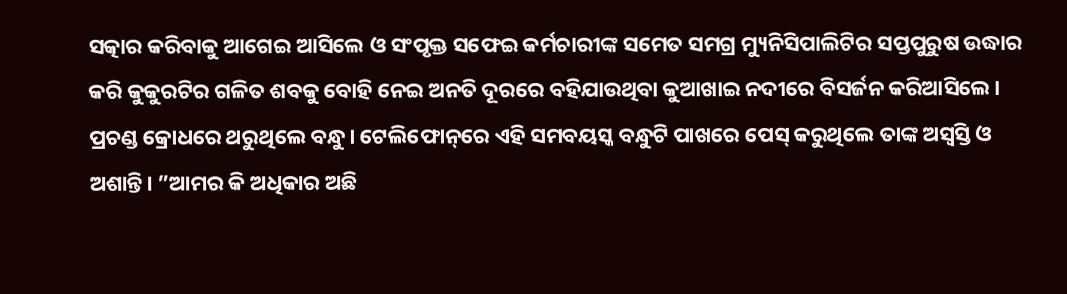ସତ୍କାର କରିବାକୁ ଆଗେଇ ଆସିଲେ ଓ ସଂପୃକ୍ତ ସଫେଇ କର୍ମଚାରୀଙ୍କ ସମେତ ସମଗ୍ର ମ୍ୟୁନିସିପାଲିଟିର ସପ୍ତପୁରୁଷ ଉଦ୍ଧାର କରି କୁକୁରଟିର ଗଳିତ ଶବକୁ ବୋହି ନେଇ ଅନତି ଦୂରରେ ବହିଯାଉଥିବା କୁଆଖାଇ ନଦୀରେ ବିସର୍ଜନ କରିଆସିଲେ।
ପ୍ରଚଣ୍ଡ କ୍ରୋଧରେ ଥରୁଥିଲେ ବନ୍ଧୁ। ଟେଲିଫୋନ୍‌ରେ ଏହି ସମବୟସ୍କ ବନ୍ଧୁଟି ପାଖରେ ପେସ୍‌ କରୁଥିଲେ ତାଙ୍କ ଅସ୍ବସ୍ତି ଓ ଅଶାନ୍ତି। ”ଆମର କି ଅଧିକାର ଅଛି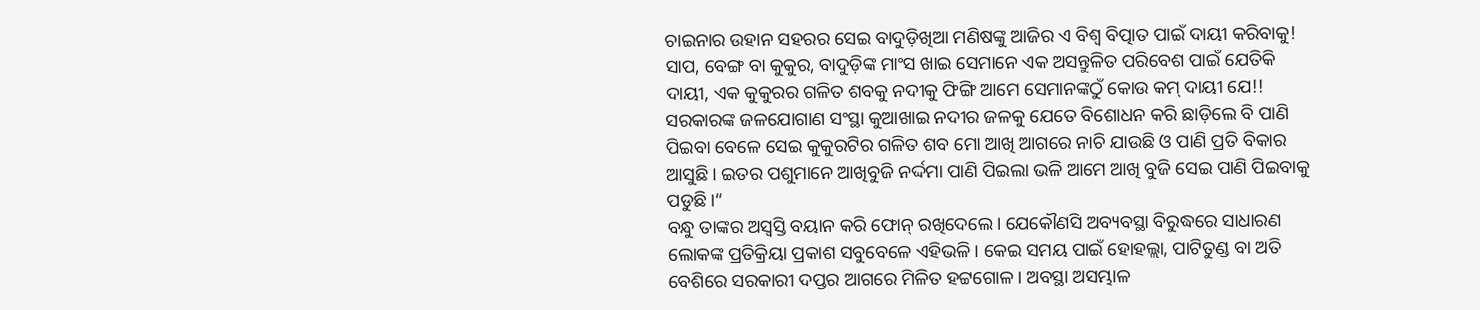ଚାଇନାର ଉହାନ ସହରର ସେଇ ବାଦୁଡ଼ିଖିଆ ମଣିଷଙ୍କୁ ଆଜିର ଏ ବିଶ୍ୱ ବିତ୍ପାତ ପାଇଁ ଦାୟୀ କରିବାକୁ! ସାପ, ବେଙ୍ଗ ବା କୁକୁର, ବାଦୁଡ଼ିଙ୍କ ମାଂସ ଖାଇ ସେମାନେ ଏକ ଅସନ୍ତୁଳିତ ପରିବେଶ ପାଇଁ ଯେତିକି ଦାୟୀ, ଏକ କୁକୁରର ଗଳିତ ଶବକୁ ନଦୀକୁ ଫିଙ୍ଗି ଆମେ ସେମାନଙ୍କଠୁଁ କୋଉ କମ୍‌ ଦାୟୀ ଯେ!! ସରକାରଙ୍କ ଜଳଯୋଗାଣ ସଂସ୍ଥା କୁଆଖାଇ ନଦୀର ଜଳକୁ ଯେତେ ବିଶୋଧନ କରି ଛାଡ଼ିଲେ ବି ପାଣି ପିଇବା ବେଳେ ସେଇ କୁକୁରଟିର ଗଳିତ ଶବ ମୋ ଆଖି ଆଗରେ ନାଚି ଯାଉଛି ଓ ପାଣି ପ୍ରତି ବିକାର ଆସୁଛି। ଇତର ପଶୁମାନେ ଆଖିବୁଜି ନର୍ଦ୍ଦମା ପାଣି ପିଇଲା ଭଳି ଆମେ ଆଖି ବୁଜି ସେଇ ପାଣି ପିଇବାକୁ ପଡୁଛି।“
ବନ୍ଧୁ ତାଙ୍କର ଅସ୍ବସ୍ତି ବୟାନ କରି ଫୋନ୍‌ ରଖିଦେଲେ। ଯେକୌଣସି ଅବ୍ୟବସ୍ଥା ବିରୁଦ୍ଧରେ ସାଧାରଣ ଲୋକଙ୍କ ପ୍ରତିକ୍ରିୟା ପ୍ରକାଶ ସବୁବେଳେ ଏହିଭଳି। କେଇ ସମୟ ପାଇଁ ହୋହଲ୍ଲା, ପାଟିତୁଣ୍ଡ ବା ଅତି ବେଶିରେ ସରକାରୀ ଦପ୍ତର ଆଗରେ ମିଳିତ ହଟ୍ଟଗୋଳ। ଅବସ୍ଥା ଅସମ୍ଭାଳ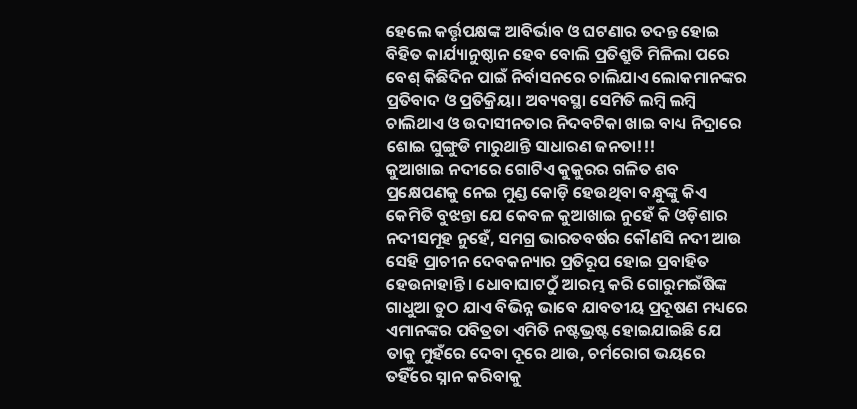ହେଲେ କର୍ତ୍ତୃପକ୍ଷଙ୍କ ଆବିର୍ଭାବ ଓ ଘଟଣାର ତଦନ୍ତ ହୋଇ ବିହିତ କାର୍ଯ୍ୟାନୁଷ୍ଠାନ ହେବ ବୋଲି ପ୍ରତିଶ୍ରୁତି ମିଳିଲା ପରେ ବେଶ୍‌ କିଛିଦିନ ପାଇଁ ନିର୍ବାସନରେ ଚାଲିଯାଏ ଲୋକମାନଙ୍କର ପ୍ରତିବାଦ ଓ ପ୍ରତିକ୍ରିୟା। ଅବ୍ୟବସ୍ଥା ସେମିତି ଲମ୍ବି ଲମ୍ବି ଚାଲିଥାଏ ଓ ଉଦାସୀନତାର ନିଦବଟିକା ଖାଇ ବାଧ୍ୟ ନିଦ୍ରାରେ ଶୋଇ ଘୁଙ୍ଗୁଡି ମାରୁଥାନ୍ତି ସାଧାରଣ ଜନତା!!!
କୁଆଖାଇ ନଦୀରେ ଗୋଟିଏ କୁକୁରର ଗଳିତ ଶବ ପ୍ରକ୍ଷେପଣକୁ ନେଇ ମୁଣ୍ଡ କୋଡ଼ି ହେଉଥିବା ବନ୍ଧୁଙ୍କୁ କିଏ କେମିତି ବୁଝନ୍ତା ଯେ କେବଳ କୁଆଖାଇ ନୁହେଁ କି ଓଡ଼ିଶାର ନଦୀସମୂହ ନୁହେଁ, ସମଗ୍ର ଭାରତବର୍ଷର କୌଣସି ନଦୀ ଆଉ ସେହି ପ୍ରାଚୀନ ଦେବକନ୍ୟାର ପ୍ରତିରୂପ ହୋଇ ପ୍ରବାହିତ ହେଉନାହାନ୍ତି। ଧୋବାଘାଟଠୁଁ ଆରମ୍ଭ କରି ଗୋରୁମଇଁଷିଙ୍କ ଗାଧୁଆ ତୁଠ ଯାଏ ବିଭିନ୍ନ ଭାବେ ଯାବତୀୟ ପ୍ରଦୂଷଣ ମଧ୍ୟରେ ଏମାନଙ୍କର ପବିତ୍ରତା ଏମିତି ନଷ୍ଟଭ୍ରଷ୍ଟ ହୋଇଯାଇଛି ଯେ ତାକୁ ମୁହଁରେ ଦେବା ଦୂରେ ଥାଉ, ଚର୍ମରୋଗ ଭୟରେ ତହିଁରେ ସ୍ନାନ କରିବାକୁ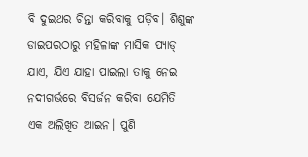ବି ଦୁଇଥର ଚିନ୍ତା କରିବାକୁ ପଡ଼ିବ। ଶିଶୁଙ୍କ ଡାଇପରଠାରୁ ମହିଳାଙ୍କ ମାସିକ ପ୍ୟାଡ୍‌ ଯାଏ, ଯିଏ ଯାହା ପାଇଲା ତାକୁ ନେଇ ନଦୀଗର୍ଭରେ ବିସର୍ଜନ କରିବା ଯେମିତି ଏକ ଅଲିଖିତ ଆଇନ। ପୁଣି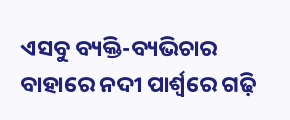ଏସବୁ ବ୍ୟକ୍ତି-ବ୍ୟଭିଚାର ବାହାରେ ନଦୀ ପାର୍ଶ୍ୱରେ ଗଢ଼ି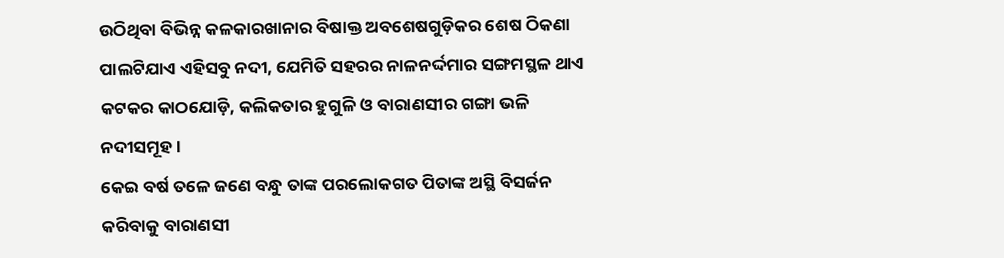ଉଠିଥିବା ବିଭିନ୍ନ କଳକାରଖାନାର ବିଷାକ୍ତ ଅବଶେଷଗୁଡ଼ିକର ଶେଷ ଠିକଣା ପାଲଟିଯାଏ ଏହିସବୁ ନଦୀ, ଯେମିତି ସହରର ନାଳନର୍ଦ୍ଦମାର ସଙ୍ଗମସ୍ଥଳ ଥାଏ କଟକର କାଠଯୋଡ଼ି, କଲିକତାର ହୁଗୁଳି ଓ ବାରାଣସୀର ଗଙ୍ଗା ଭଳି ନଦୀସମୂହ।
କେଇ ବର୍ଷ ତଳେ ଜଣେ ବନ୍ଧୁ ତାଙ୍କ ପରଲୋକଗତ ପିତାଙ୍କ ଅସ୍ଥି ବିସର୍ଜନ କରିବାକୁ ବାରାଣସୀ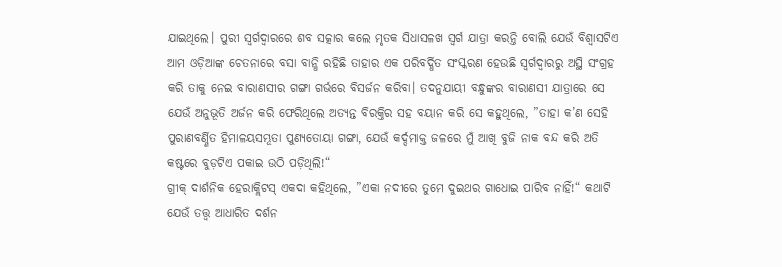ଯାଇଥିଲେ। ପୁରୀ ସ୍ବର୍ଗଦ୍ୱାରରେ ଶବ ସତ୍କାର କଲେ ମୃତକ ସିଧାସଳଖ ସ୍ବର୍ଗ ଯାତ୍ରା କରନ୍ତି ବୋଲି ଯେଉଁ ବିଶ୍ୱାସଟିଏ ଆମ ଓଡ଼ିଆଙ୍କ ଚେତନାରେ ବସା ବାନ୍ଧି ରହିଛି ତାହାର ଏକ ପରିବର୍ଦ୍ଧିତ ସଂସ୍କରଣ ହେଉଛି ସ୍ବର୍ଗଦ୍ୱାରରୁ ଅସ୍ଥି ସଂଗ୍ରହ କରି ତାକୁ ନେଇ ବାରାଣସୀର ଗଙ୍ଗା ଗର୍ଭରେ ବିସର୍ଜନ କରିବା। ତଦନୁଯାୟୀ ବନ୍ଧୁଙ୍କର ବାରାଣସୀ ଯାତ୍ରାରେ ସେ ଯେଉଁ ଅନୁଭୂତି ଅର୍ଜନ କରି ଫେରିଥିଲେ ଅତ୍ୟନ୍ତ ବିରକ୍ତିର ସହ ବୟାନ କରି ସେ କହୁଥିଲେ, ”ତାହା କ’ଣ ସେହି ପୁରାଣବର୍ଣ୍ଣିତ ହିମାଳୟସମ୍ଭୂତା ପୁଣ୍ୟତୋୟା ଗଙ୍ଗା, ଯେଉଁ କର୍ଦ୍ଦମାକ୍ତ ଜଳରେ ମୁଁ ଆଖି ବୁଜି ନାକ ବନ୍ଦ କରି ଅତି କଷ୍ଟରେ ବୁଡ଼ଟିଏ ପକାଇ ଉଠି ପଡ଼ିଥିଲି!“
ଗ୍ରୀକ୍‌ ଦାର୍ଶନିକ ହେରାକ୍ଲିଟସ୍‌ ଏକଦା କହିଥିଲେ, ”ଏକା ନଦୀରେ ତୁମେ ଦୁଇଥର ଗାଧୋଇ ପାରିବ ନାହିଁ!“ କଥାଟି ଯେଉଁ ତତ୍ତ୍ୱ ଆଧାରିତ ଦର୍ଶନ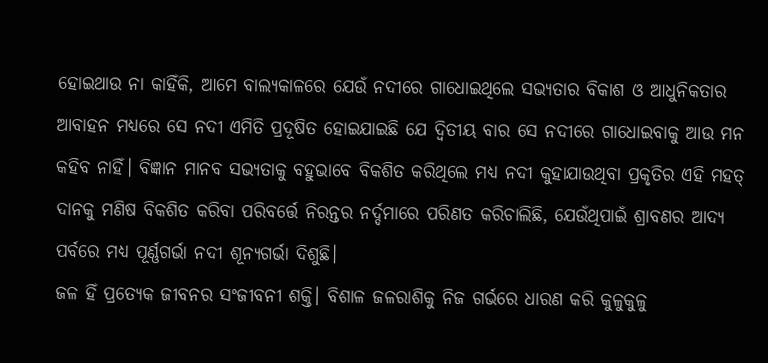ହୋଇଥାଉ ନା କାହିଁକି, ଆମେ ବାଲ୍ୟକାଳରେ ଯେଉଁ ନଦୀରେ ଗାଧୋଇଥିଲେ ସଭ୍ୟତାର ବିକାଶ ଓ ଆଧୁନିକତାର ଆବାହନ ମଧ୍ୟରେ ସେ ନଦୀ ଏମିତି ପ୍ରଦୂଷିତ ହୋଇଯାଇଛି ଯେ ଦ୍ୱିତୀୟ ବାର ସେ ନଦୀରେ ଗାଧୋଇବାକୁ ଆଉ ମନ କହିବ ନାହିଁ। ବିଜ୍ଞାନ ମାନବ ସଭ୍ୟତାକୁ ବହୁଭାବେ ବିକଶିତ କରିଥିଲେ ମଧ୍ୟ ନଦୀ କୁହାଯାଉଥିବା ପ୍ରକୃତିର ଏହି ମହତ୍‌ ଦାନକୁ ମଣିଷ ବିକଶିତ କରିବା ପରିବର୍ତ୍ତେ ନିରନ୍ତର ନର୍ଦ୍ଦମାରେ ପରିଣତ କରିଚାଲିଛି, ଯେଉଁଥିପାଇଁ ଶ୍ରାବଣର ଆଦ୍ୟ ପର୍ବରେ ମଧ୍ୟ ପୂର୍ଣ୍ଣଗର୍ଭା ନଦୀ ଶୂନ୍ୟଗର୍ଭା ଦିଶୁଛି।
ଜଳ ହିଁ ପ୍ରତ୍ୟେକ ଜୀବନର ସଂଜୀବନୀ ଶକ୍ତି। ବିଶାଳ ଜଳରାଶିକୁ ନିଜ ଗର୍ଭରେ ଧାରଣ କରି କୁଳୁକୁଳୁ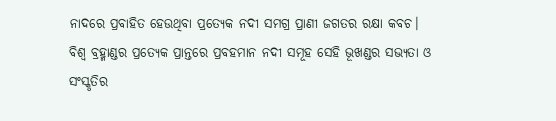ନାଦରେ ପ୍ରବାହିତ ହେଉଥିବା ପ୍ରତ୍ୟେକ ନଦୀ ସମଗ୍ର ପ୍ରାଣୀ ଜଗତର ରକ୍ଷା କବଚ। ବିଶ୍ୱ ବ୍ରହ୍ମାଣ୍ଡର ପ୍ରତ୍ୟେକ ପ୍ରାନ୍ତରେ ପ୍ରବହମାନ ନଦୀ ସମୂହ ସେହି ଭୂଖଣ୍ଡର ସଭ୍ୟତା ଓ ସଂସ୍କୃତିର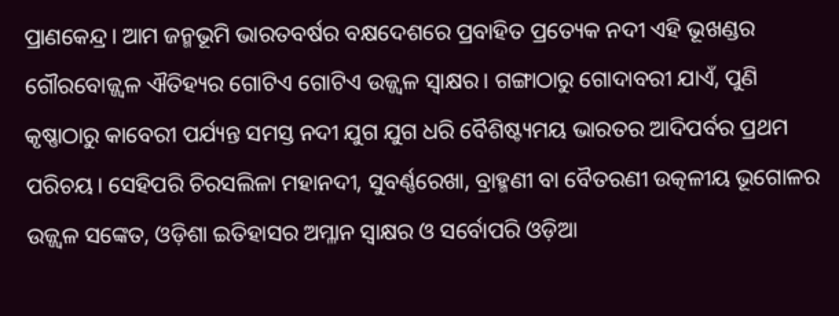ପ୍ରାଣକେନ୍ଦ୍ର। ଆମ ଜନ୍ମଭୂମି ଭାରତବର୍ଷର ବକ୍ଷଦେଶରେ ପ୍ରବାହିତ ପ୍ରତ୍ୟେକ ନଦୀ ଏହି ଭୂଖଣ୍ଡର ଗୌରବୋଜ୍ଜ୍ୱଳ ଐତିହ୍ୟର ଗୋଟିଏ ଗୋଟିଏ ଉଜ୍ଜ୍ୱଳ ସ୍ବାକ୍ଷର। ଗଙ୍ଗାଠାରୁ ଗୋଦାବରୀ ଯାଏଁ, ପୁଣି କୃଷ୍ଣାଠାରୁ କାବେରୀ ପର୍ଯ୍ୟନ୍ତ ସମସ୍ତ ନଦୀ ଯୁଗ ଯୁଗ ଧରି ବୈଶିଷ୍ଟ୍ୟମୟ ଭାରତର ଆଦିପର୍ବର ପ୍ରଥମ ପରିଚୟ। ସେହିପରି ଚିରସଲିଳା ମହାନଦୀ, ସୁବର୍ଣ୍ଣରେଖା, ବ୍ରାହ୍ମଣୀ ବା ବୈତରଣୀ ଉତ୍କଳୀୟ ଭୂଗୋଳର ଉଜ୍ଜ୍ୱଳ ସଙ୍କେତ, ଓଡ଼ିଶା ଇତିହାସର ଅମ୍ଳାନ ସ୍ବାକ୍ଷର ଓ ସର୍ବୋପରି ଓଡ଼ିଆ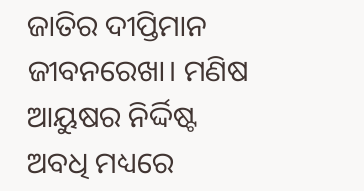ଜାତିର ଦୀପ୍ତିମାନ ଜୀବନରେଖା। ମଣିଷ ଆୟୁଷର ନିର୍ଦ୍ଦିଷ୍ଟ ଅବଧି ମଧ୍ୟରେ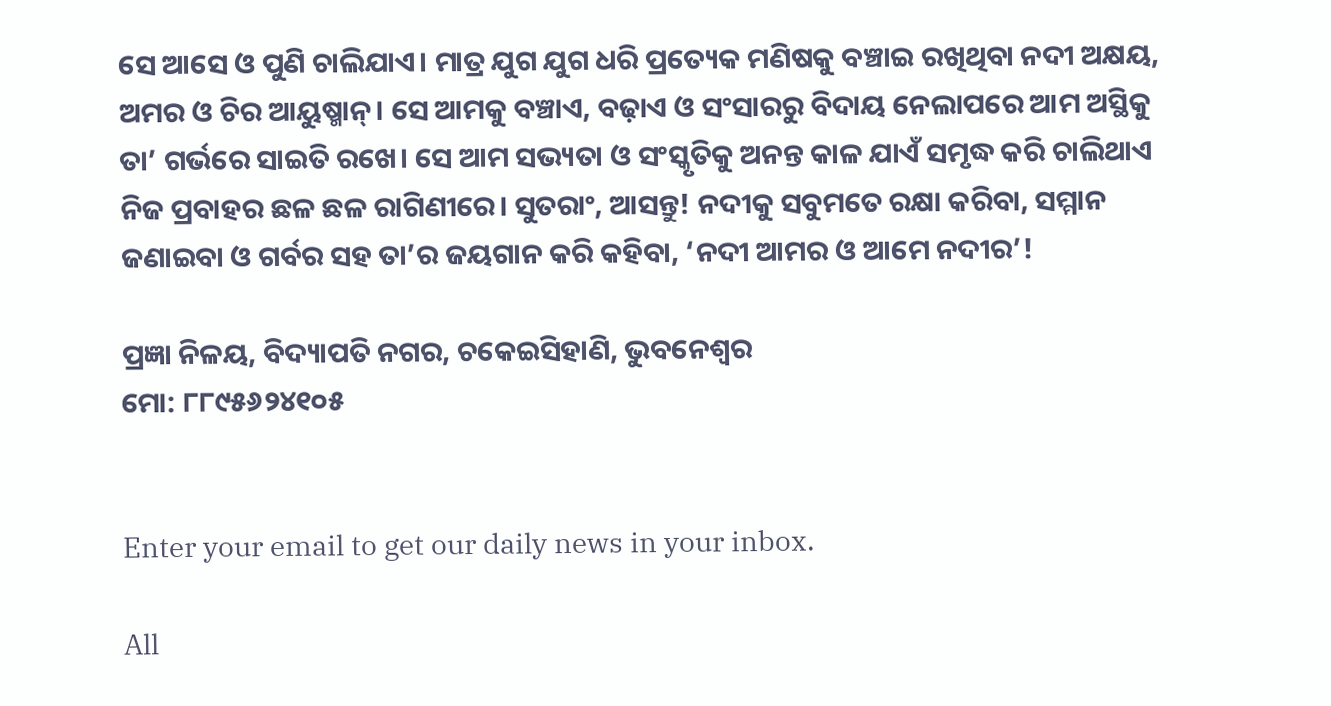ସେ ଆସେ ଓ ପୁଣି ଚାଲିଯାଏ। ମାତ୍ର ଯୁଗ ଯୁଗ ଧରି ପ୍ରତ୍ୟେକ ମଣିଷକୁ ବଞ୍ଚାଇ ରଖିଥିବା ନଦୀ ଅକ୍ଷୟ, ଅମର ଓ ଚିର ଆୟୁଷ୍ମାନ୍‌। ସେ ଆମକୁ ବଞ୍ଚାଏ, ବଢ଼ାଏ ଓ ସଂସାରରୁ ବିଦାୟ ନେଲାପରେ ଆମ ଅସ୍ଥିକୁ ତା’ ଗର୍ଭରେ ସାଇତି ରଖେ। ସେ ଆମ ସଭ୍ୟତା ଓ ସଂସ୍କୃତିକୁ ଅନନ୍ତ କାଳ ଯାଏଁ ସମୃଦ୍ଧ କରି ଚାଲିଥାଏ ନିଜ ପ୍ରବାହର ଛଳ ଛଳ ରାଗିଣୀରେ। ସୁତରାଂ, ଆସନ୍ତୁ! ନଦୀକୁ ସବୁମତେ ରକ୍ଷା କରିବା, ସମ୍ମାନ ଜଣାଇବା ଓ ଗର୍ବର ସହ ତା’ର ଜୟଗାନ କରି କହିବା, ‘ନଦୀ ଆମର ଓ ଆମେ ନଦୀର’!

ପ୍ରଜ୍ଞା ନିଳୟ, ବିଦ୍ୟାପତି ନଗର, ଚକେଇସିହାଣି, ଭୁବନେଶ୍ୱର
ମୋ: ୮୮୯୫୬୨୪୧୦୫


Enter your email to get our daily news in your inbox.

All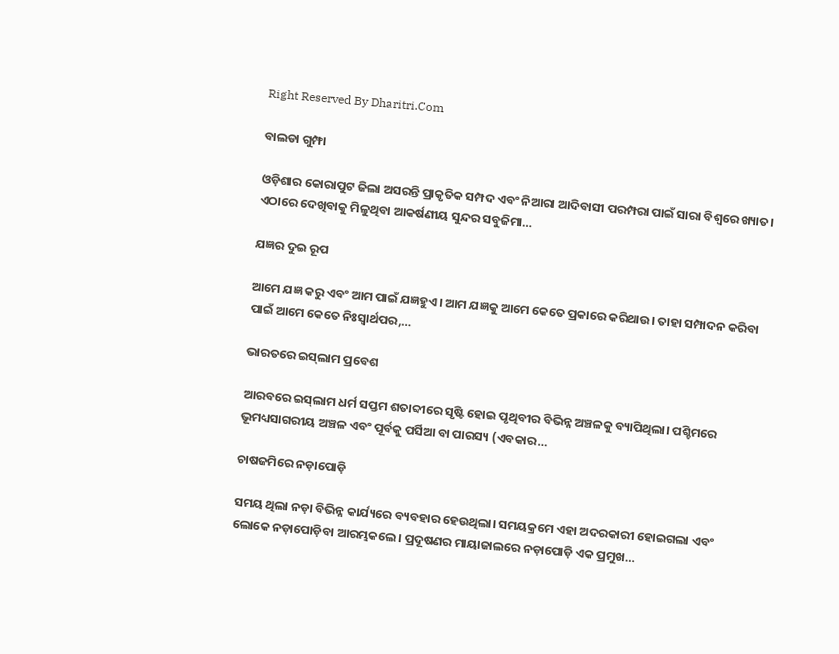Right Reserved By Dharitri.Com

ବାଲଡା ଗୁମ୍ଫା

ଓଡ଼ିଶାର କୋରାପୁଟ ଜିଲା ଅସରନ୍ତି ପ୍ରାକୃତିକ ସମ୍ପଦ ଏବଂ ନିଆରା ଆଦିବାସୀ ପରମ୍ପରା ପାଇଁ ସାରା ବିଶ୍ବରେ ଖ୍ୟାତ। ଏଠାରେ ଦେଖିବାକୁ ମିଳୁଥିବା ଆକର୍ଷଣୀୟ ସୁନ୍ଦର ସବୁଜିମା…

ଯଜ୍ଞର ଦୁଇ ରୂପ

ଆମେ ଯଜ୍ଞ କରୁ ଏବଂ ଆମ ପାଇଁ ଯଜ୍ଞହୁଏ। ଆମ ଯଜ୍ଞକୁ ଆମେ କେତେ ପ୍ରକାରେ କରିଥାଉ। ତାହା ସମ୍ପାଦନ କରିବା ପାଇଁ ଆମେ କେତେ ନିଃସ୍ବାର୍ଥପର,…

ଭାରତରେ ଇସ୍‌ଲାମ ପ୍ରବେଶ

ଆରବରେ ଇସ୍‌ଲାମ ଧର୍ମ ସପ୍ତମ ଶତାବ୍ଦୀରେ ସୃଷ୍ଟି ହୋଇ ପୃଥିବୀର ବିଭିନ୍ନ ଅଞ୍ଚଳକୁ ବ୍ୟାପିଥିଲା। ପଶ୍ଚିମରେ ଭୂମଧ୍ୟସାଗରୀୟ ଅଞ୍ଚଳ ଏବଂ ପୂର୍ବକୁ ପର୍ସିଆ ବା ପାରସ୍ୟ (ଏବକାର…

ଚାଷଜମିରେ ନଡ଼ାପୋଡ଼ି

ସମୟ ଥିଲା ନଡ଼ା ବିଭିନ୍ନ କାର୍ଯ୍ୟରେ ବ୍ୟବହାର ହେଉଥିଲା। ସମୟକ୍ରମେ ଏହା ଅଦରକାରୀ ହୋଇଗଲା ଏବଂ ଲୋକେ ନଡ଼ାପୋଡ଼ିବା ଆରମ୍ଭକଲେ। ପ୍ରଦୂଷଣର ମାୟାଜାଲରେ ନଡ଼ାପୋଡ଼ି ଏକ ପ୍ରମୁଖ…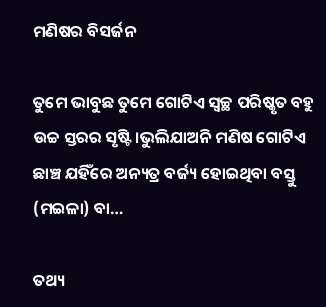ମଣିଷର ବିସର୍ଜନ

ତୁମେ ଭାବୁଛ ତୁମେ ଗୋଟିଏ ସ୍ବଚ୍ଛ ପରିଷ୍କୃତ ବହୁ ଉଚ୍ଚ ସ୍ତରର ସୃଷ୍ଟି।ଭୁଲିଯାଅନି ମଣିଷ ଗୋଟିଏ ଛାଞ୍ଚ ଯହିଁରେ ଅନ୍ୟତ୍ର ବର୍ଜ୍ୟ ହୋଇଥିବା ବସ୍ତୁ (ମଇଳା) ବା…

ତଥ୍ୟ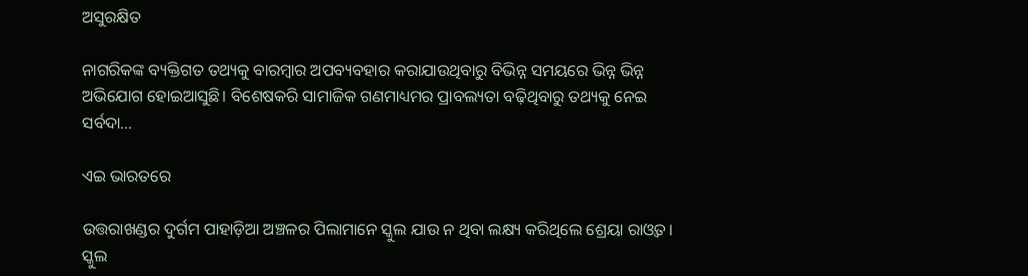ଅସୁରକ୍ଷିତ

ନାଗରିକଙ୍କ ବ୍ୟକ୍ତିଗତ ତଥ୍ୟକୁ ବାରମ୍ବାର ଅପବ୍ୟବହାର କରାଯାଉଥିବାରୁ ବିଭିନ୍ନ ସମୟରେ ଭିନ୍ନ ଭିନ୍ନ ଅଭିଯୋଗ ହୋଇଆସୁଛି। ବିଶେଷକରି ସାମାଜିକ ଗଣମାଧ୍ୟମର ପ୍ରାବଲ୍ୟତା ବଢ଼ିଥିବାରୁ ତଥ୍ୟକୁ ନେଇ ସର୍ବଦା…

ଏଇ ଭାରତରେ

ଉତ୍ତରାଖଣ୍ଡର ଦୁର୍ଗମ ପାହାଡ଼ିଆ ଅଞ୍ଚଳର ପିଲାମାନେ ସ୍କୁଲ ଯାଉ ନ ଥିବା ଲକ୍ଷ୍ୟ କରିଥିଲେ ଶ୍ରେୟା ରାଓ୍ବତ। ସ୍କୁଲ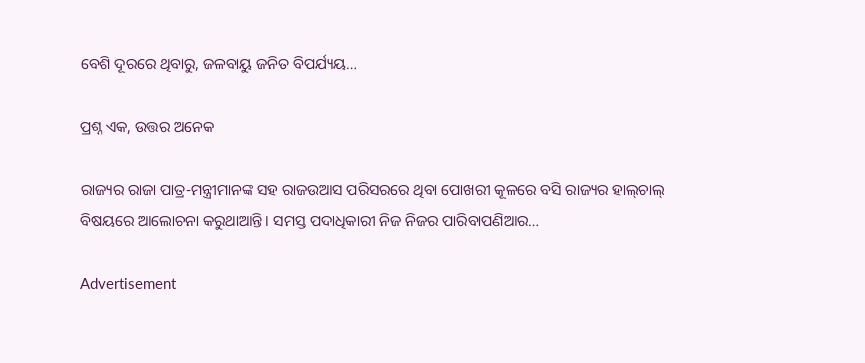ବେଶି ଦୂରରେ ଥିବାରୁ, ଜଳବାୟୁ ଜନିତ ବିପର୍ଯ୍ୟୟ…

ପ୍ରଶ୍ନ ଏକ, ଉତ୍ତର ଅନେକ

ରାଜ୍ୟର ରାଜା ପାତ୍ର-ମନ୍ତ୍ରୀମାନଙ୍କ ସହ ରାଜଉଆସ ପରିସରରେ ଥିବା ପୋଖରୀ କୂଳରେ ବସି ରାଜ୍ୟର ହାଲ୍‌ଚାଲ୍‌ ବିଷୟରେ ଆଲୋଚନା କରୁଥାଆନ୍ତି। ସମସ୍ତ ପଦାଧିକାରୀ ନିଜ ନିଜର ପାରିବାପଣିଆର…

Advertisement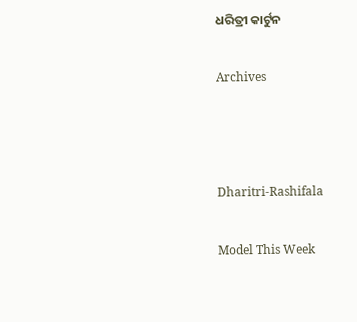ଧରିତ୍ରୀ କାର୍ଟୁନ

Archives



Dharitri-Rashifala

Model This Week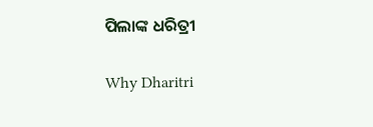ପିଲାଙ୍କ ଧରିତ୍ରୀ

Why Dharitri